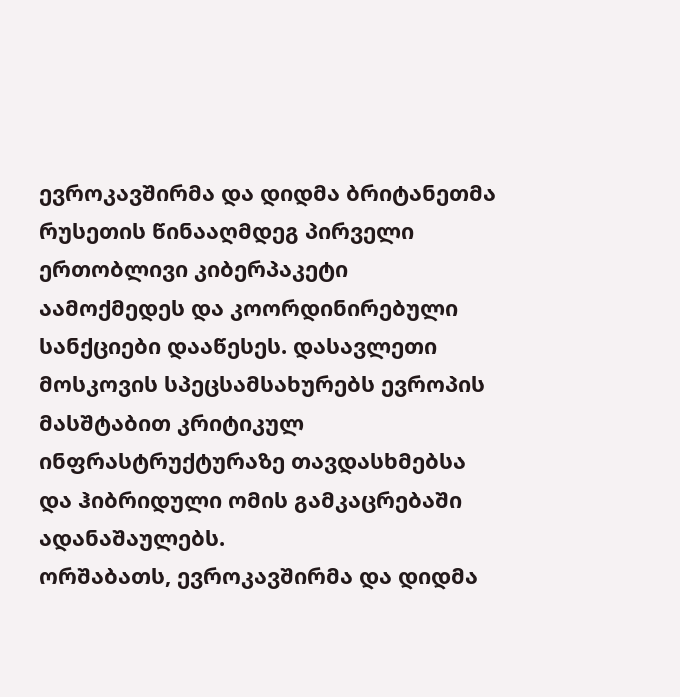ევროკავშირმა და დიდმა ბრიტანეთმა რუსეთის წინააღმდეგ პირველი ერთობლივი კიბერპაკეტი აამოქმედეს და კოორდინირებული სანქციები დააწესეს. დასავლეთი მოსკოვის სპეცსამსახურებს ევროპის მასშტაბით კრიტიკულ ინფრასტრუქტურაზე თავდასხმებსა და ჰიბრიდული ომის გამკაცრებაში ადანაშაულებს.
ორშაბათს, ევროკავშირმა და დიდმა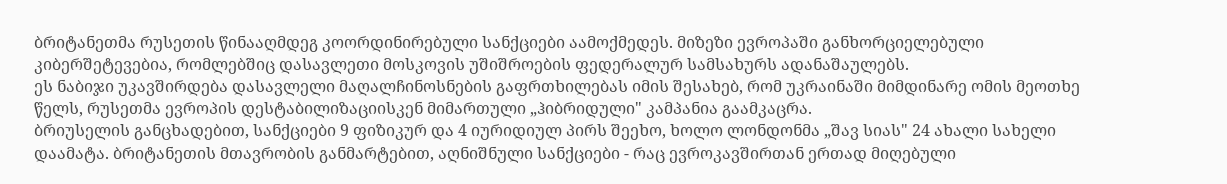ბრიტანეთმა რუსეთის წინააღმდეგ კოორდინირებული სანქციები აამოქმედეს. მიზეზი ევროპაში განხორციელებული კიბერშეტევებია, რომლებშიც დასავლეთი მოსკოვის უშიშროების ფედერალურ სამსახურს ადანაშაულებს.
ეს ნაბიჯი უკავშირდება დასავლელი მაღალჩინოსნების გაფრთხილებას იმის შესახებ, რომ უკრაინაში მიმდინარე ომის მეოთხე წელს, რუსეთმა ევროპის დესტაბილიზაციისკენ მიმართული „ჰიბრიდული" კამპანია გაამკაცრა.
ბრიუსელის განცხადებით, სანქციები 9 ფიზიკურ და 4 იურიდიულ პირს შეეხო, ხოლო ლონდონმა „შავ სიას" 24 ახალი სახელი დაამატა. ბრიტანეთის მთავრობის განმარტებით, აღნიშნული სანქციები - რაც ევროკავშირთან ერთად მიღებული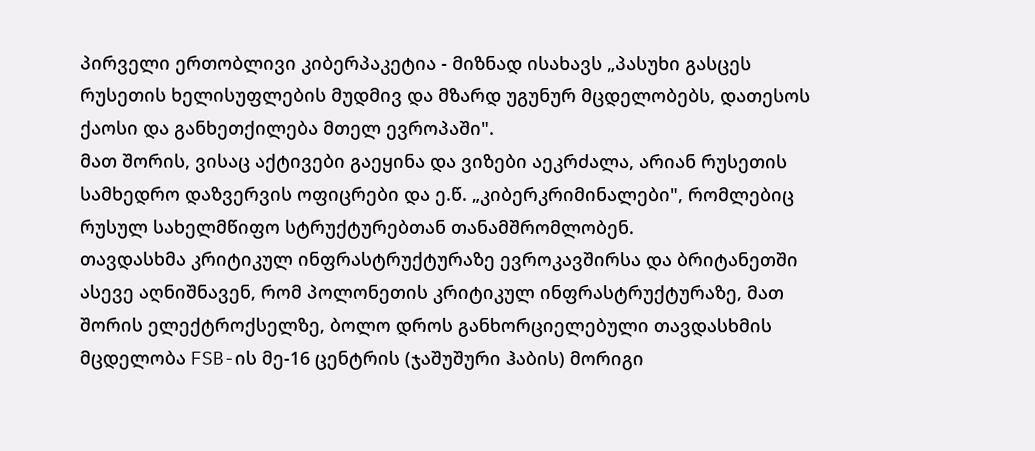პირველი ერთობლივი კიბერპაკეტია - მიზნად ისახავს „პასუხი გასცეს რუსეთის ხელისუფლების მუდმივ და მზარდ უგუნურ მცდელობებს, დათესოს ქაოსი და განხეთქილება მთელ ევროპაში".
მათ შორის, ვისაც აქტივები გაეყინა და ვიზები აეკრძალა, არიან რუსეთის სამხედრო დაზვერვის ოფიცრები და ე.წ. „კიბერკრიმინალები", რომლებიც რუსულ სახელმწიფო სტრუქტურებთან თანამშრომლობენ.
თავდასხმა კრიტიკულ ინფრასტრუქტურაზე ევროკავშირსა და ბრიტანეთში ასევე აღნიშნავენ, რომ პოლონეთის კრიტიკულ ინფრასტრუქტურაზე, მათ შორის ელექტროქსელზე, ბოლო დროს განხორციელებული თავდასხმის მცდელობა FSB-ის მე-16 ცენტრის (ჯაშუშური ჰაბის) მორიგი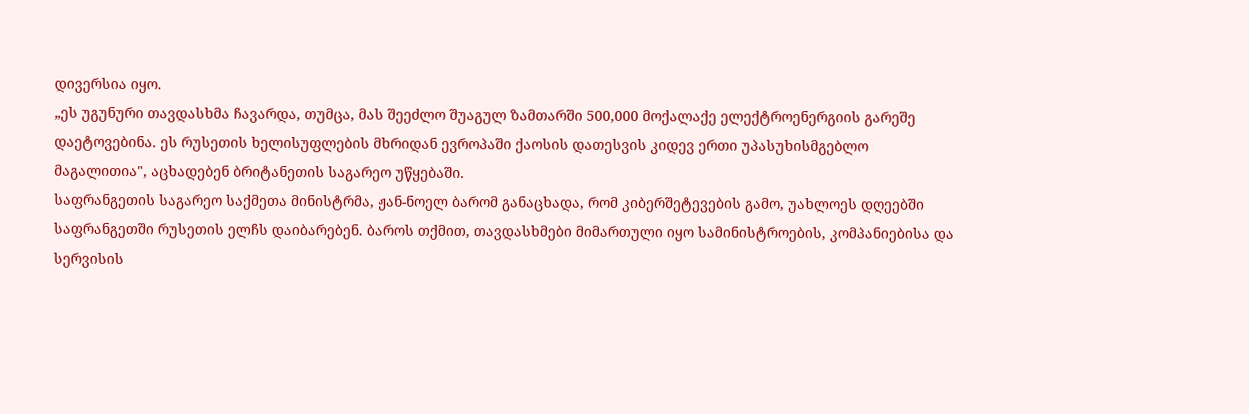დივერსია იყო.
„ეს უგუნური თავდასხმა ჩავარდა, თუმცა, მას შეეძლო შუაგულ ზამთარში 500,000 მოქალაქე ელექტროენერგიის გარეშე დაეტოვებინა. ეს რუსეთის ხელისუფლების მხრიდან ევროპაში ქაოსის დათესვის კიდევ ერთი უპასუხისმგებლო მაგალითია", აცხადებენ ბრიტანეთის საგარეო უწყებაში.
საფრანგეთის საგარეო საქმეთა მინისტრმა, ჟან-ნოელ ბარომ განაცხადა, რომ კიბერშეტევების გამო, უახლოეს დღეებში საფრანგეთში რუსეთის ელჩს დაიბარებენ. ბაროს თქმით, თავდასხმები მიმართული იყო სამინისტროების, კომპანიებისა და სერვისის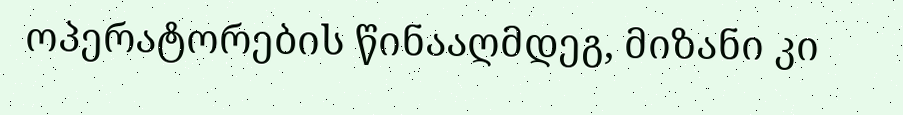ოპერატორების წინააღმდეგ, მიზანი კი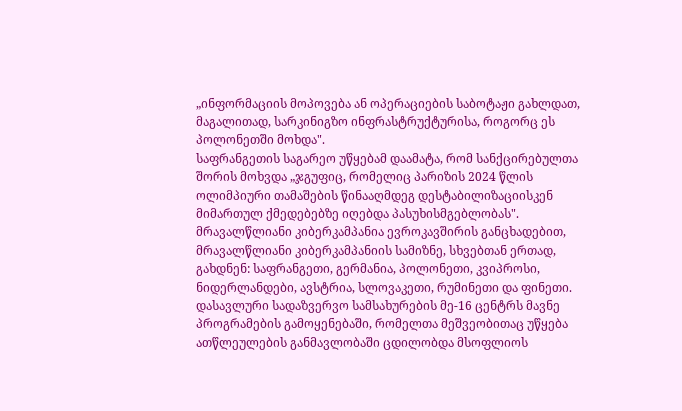„ინფორმაციის მოპოვება ან ოპერაციების საბოტაჟი გახლდათ, მაგალითად, სარკინიგზო ინფრასტრუქტურისა, როგორც ეს პოლონეთში მოხდა".
საფრანგეთის საგარეო უწყებამ დაამატა, რომ სანქცირებულთა შორის მოხვდა „ჯგუფიც, რომელიც პარიზის 2024 წლის ოლიმპიური თამაშების წინააღმდეგ დესტაბილიზაციისკენ მიმართულ ქმედებებზე იღებდა პასუხისმგებლობას".
მრავალწლიანი კიბერკამპანია ევროკავშირის განცხადებით, მრავალწლიანი კიბერკამპანიის სამიზნე, სხვებთან ერთად, გახდნენ: საფრანგეთი, გერმანია, პოლონეთი, კვიპროსი, ნიდერლანდები, ავსტრია, სლოვაკეთი, რუმინეთი და ფინეთი.
დასავლური სადაზვერვო სამსახურების მე-16 ცენტრს მავნე პროგრამების გამოყენებაში, რომელთა მეშვეობითაც უწყება ათწლეულების განმავლობაში ცდილობდა მსოფლიოს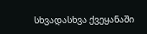სხვადასხვა ქვეყანაში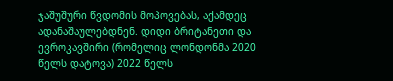ჯაშუშური წვდომის მოპოვებას, აქამდეც ადანაშაულებდნენ. დიდი ბრიტანეთი და ევროკავშირი (რომელიც ლონდონმა 2020 წელს დატოვა) 2022 წელს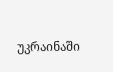უკრაინაში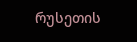რუსეთის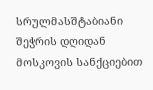სრულმასშტაბიანი შეჭრის დღიდან მოსკოვის სანქციებით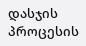დასჯის პროცესის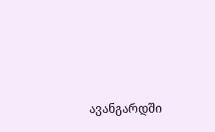ავანგარდში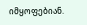იმყოფებიან.